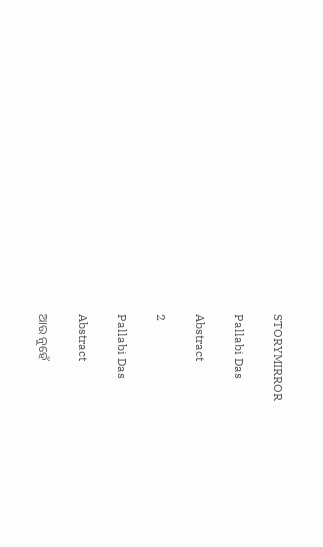STORYMIRROR

Pallabi Das

Abstract

2

Pallabi Das

Abstract

ଆଉ ନୁହେଁ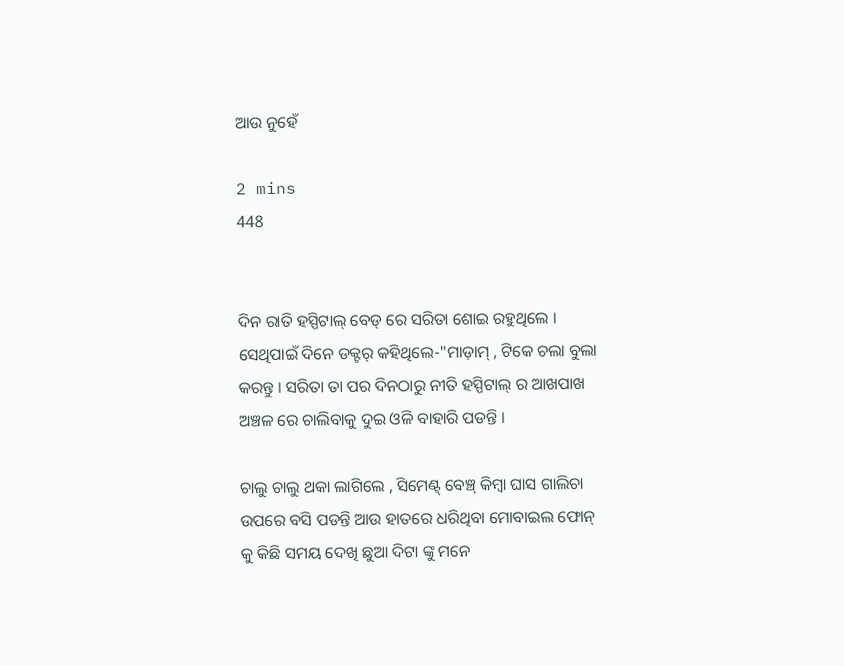ଆଉ ନୁହେଁ

2 mins
448


ଦିନ ରାତି ହସ୍ପିଟାଲ୍ ବେଡ୍ ରେ ସରିତା ଶୋଇ ରହୁଥିଲେ । ସେଥିପାଇଁ ଦିନେ ଡକ୍ଟର୍ କହିଥିଲେ-"ମାଡ଼ାମ୍ , ଟିକେ ଚଲା ବୁଲା କରନ୍ତୁ । ସରିତା ତା ପର ଦିନଠାରୁ ନୀତି ହସ୍ପିଟାଲ୍ ର ଆଖପାଖ ଅଞ୍ଚଳ ରେ ଚାଲିବାକୁ ଦୁଇ ଓଳି ବାହାରି ପଡନ୍ତି ।

ଚାଲୁ ଚାଲୁ ଥକା ଲାଗିଲେ , ସିମେଣ୍ଟ୍‌ ବେଞ୍ଚ୍‌ କିମ୍ବା ଘାସ ଗାଲିଚା ଉପରେ ବସି ପଡନ୍ତି ଆଉ ହାତରେ ଧରିଥିବା ମୋବାଇଲ ଫୋନ୍ କୁ କିଛି ସମୟ ଦେଖି ଛୁଆ ଦିଟା ଙ୍କୁ ମନେ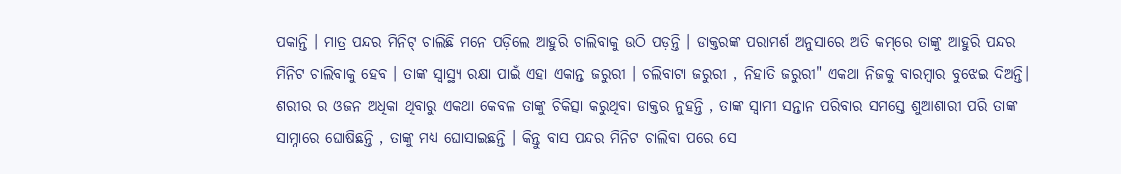ପକାନ୍ତି । ମାତ୍ର ପନ୍ଦର ମିନିଟ୍‌ ଚାଲିଛି ମନେ ପଡ଼ିଲେ ଆହୁରି ଚାଲିବାକୁ ଉଠି ପଡ଼ନ୍ତି । ଡାକ୍ତରଙ୍କ ପରାମର୍ଶ ଅନୁସାରେ ଅତି କମ୍‌ରେ ତାଙ୍କୁ ଆହୁରି ପନ୍ଦର ମିନିଟ ଚାଲିବାକୁ ହେବ । ତାଙ୍କ ସ୍ୱାସ୍ଥ୍ୟ ରକ୍ଷା ପାଇଁ ଏହା ଏକାନ୍ତ ଜରୁରୀ । ଚଲିବାଟା ଜରୁରୀ , ନିହାତି ଜରୁରୀ" ଏକଥା ନିଜକୁ ବାରମ୍ବାର ବୁଝେଇ ଦିଅନ୍ତି। ଶରୀର ର ଓଜନ ଅଧିକା ଥିବାରୁ ଏକଥା କେବଳ ତାଙ୍କୁ ଚିକିତ୍ସା କରୁଥିବା ଡାକ୍ତର ନୁହନ୍ତି , ତାଙ୍କ ସ୍ୱାମୀ ସନ୍ତାନ ପରିବାର ସମସ୍ତେ ଶୁଆଶାରୀ ପରି ତାଙ୍କ ସାମ୍ନାରେ ଘୋଷିଛନ୍ତି , ତାଙ୍କୁ ମଧ୍ୟ ଘୋସାଇଛନ୍ତି । କିନ୍ତୁ ବାସ ପନ୍ଦର ମିନିଟ ଚାଲିବା ପରେ ସେ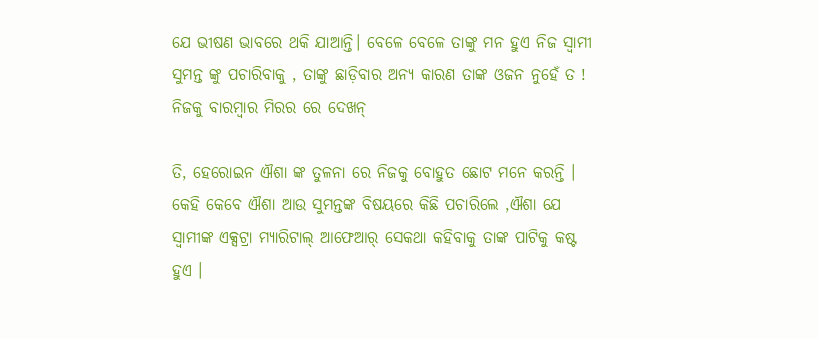ଯେ ଭୀଷଣ ଭାବରେ ଥକି ଯାଆନ୍ତି। ବେଳେ ବେଳେ ତାଙ୍କୁ ମନ ହୁଏ ନିଜ ସ୍ବାମୀ ସୁମନ୍ତ ଙ୍କୁ ପଚାରିବାକୁ , ତାଙ୍କୁ ଛାଡ଼ିବାର ଅନ୍ୟ କାରଣ ତାଙ୍କ ଓଜନ ନୁହେଁ ତ ! ନିଜକୁ ବାରମ୍ବାର ମିରର ରେ ଦେଖନ୍

ତି, ହେରୋଇନ ଐଶା ଙ୍କ ତୁଳନା ରେ ନିଜକୁ ବୋହୁତ ଛୋଟ ମନେ କରନ୍ତି । କେହି କେବେ ଐଶା ଆଉ ସୁମନ୍ତଙ୍କ ବିଷୟରେ କିଛି ପଚାରିଲେ ,ଐଶା ଯେ ସ୍ଵାମୀଙ୍କ ଏକ୍ସଟ୍ରା ମ୍ୟାରିଟାଲ୍ ଆଫେଆର୍ ସେକଥା କହିବାକୁ ତାଙ୍କ ପାଟିକୁ କଷ୍ଟ ହୁଏ ।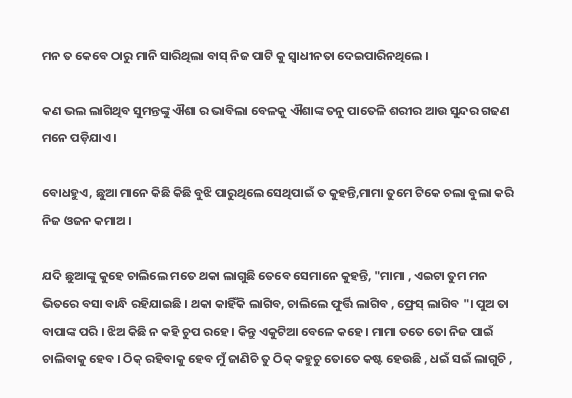ମନ ତ କେବେ ଠାରୁ ମାନି ସାରିଥିଲା ବାସ୍ ନିଜ ପାଟି କୁ ସ୍ଵାଧୀନତା ଦେଇପାରିନଥିଲେ ।

କଣ ଭଲ ଲାଗିଥିବ ସୁମନ୍ତଙ୍କୁ ଐଶା ର ଭାବିଲା ବେଳକୁ ଐଶାଙ୍କ ତନୁ ପାତେଳି ଶରୀର ଆଉ ସୁନ୍ଦର ଗଢଣ ମନେ ପଡ଼ିଯାଏ ।

ବୋଧହୁଏ, ଛୁଆ ମାନେ କିଛି କିଛି ବୁଝି ପାରୁଥିଲେ ସେଥିପାଇଁ ତ କୁହନ୍ତି,ମାମା ତୁମେ ଟିକେ ଚଲା ବୁଲା କରି ନିଜ ଓଜନ କମାଅ ।

ଯଦି ଛୁଆଙ୍କୁ କୁହେ ଚାଲିଲେ ମତେ ଥକା ଲାଗୁଛି ତେବେ ସେମାନେ କୁହନ୍ତି, "ମାମା , ଏଇଟା ତୁମ ମନ ଭିତରେ ବସା ବାନ୍ଧି ରହିଯାଇଛି । ଥକା କାହିଁକି ଲାଗିବ, ଚାଲିଲେ ଫୁର୍ତ୍ତି ଲାଗିବ , ଫ୍ରେସ୍‌ ଲାଗିବ "। ପୁଅ ତା ବାପାଙ୍କ ପରି । ଝିଅ କିଛି ନ କହି ଚୁପ ରହେ । କିନ୍ତୁ ଏକୁଟିଆ ବେଳେ କହେ । ମାମା ତତେ ତୋ ନିଜ ପାଇଁ ଚାଲିବାକୁ ହେବ । ଠିକ୍‌ ରହିବାକୁ ହେବ ମୁଁ ଜାଣିଚି ତୁ ଠିକ୍‌ କହୁଚୁ ତୋତେ କଷ୍ଟ ହେଉଛି , ଧଇଁ ସଇଁ ଲାଗୁଚି ,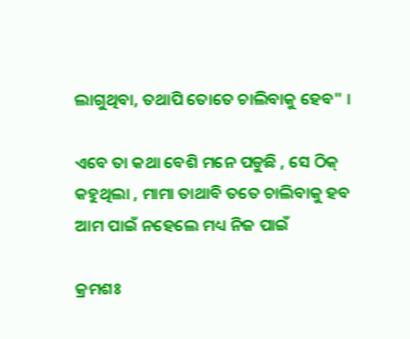ଲାଗୁଥିବା, ତଥାପି ତୋତେ ଚାଲିବାକୁ ହେବ" ।

ଏବେ ତା କଥା ବେଶି ମନେ ପଡୁଛି , ସେ ଠିକ୍ କହୁଥିଲା , ମାମା ତାଥାବି ତତେ ଚାଲିବାକୁ ହବ ଆମ ପାଇଁ ନହେଲେ ମଧ୍ୟ ନିଜ ପାଇଁ

କ୍ରମଶଃ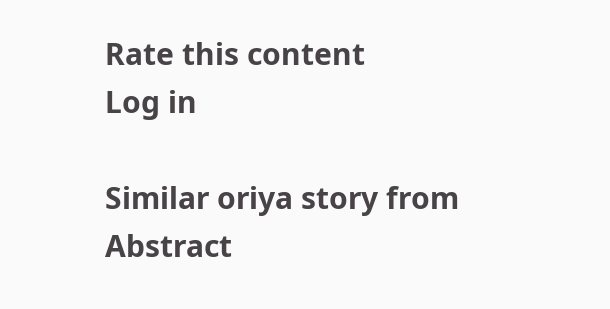Rate this content
Log in

Similar oriya story from Abstract